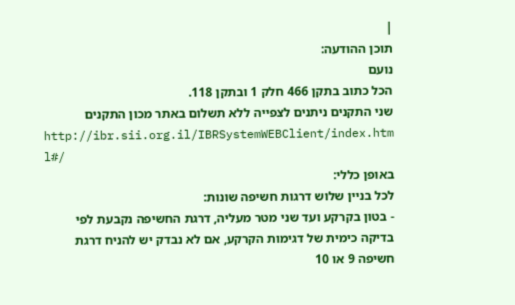|
תוכן ההודעה:
נועם
הכל כתוב בתקן 466 חלק 1 ובתקן 118.
שני התקנים ניתנים לצפייה ללא תשלום באתר מכון התקנים
http://ibr.sii.org.il/IBRSystemWEBClient/index.htm l#/
באופן כללי:
לכל בניין שלוש דרגות חשיפה שונות:
- בטון בקרקע ועד שני מטר מעליה, דרגת החשיפה נקבעת לפי בדיקה כימית של דגימות הקרקע, אם לא נבדק יש להניח דרגת חשיפה 9 או 10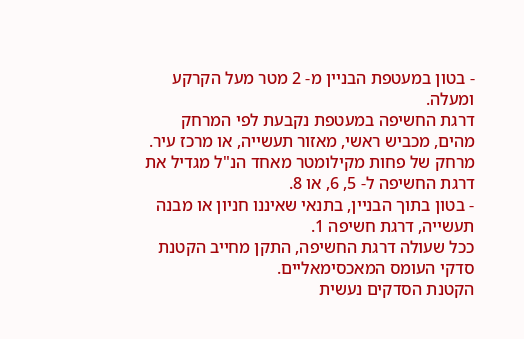- בטון במעטפת הבניין מ- 2 מטר מעל הקרקע ומעלה.
דרגת החשיפה במעטפת נקבעת לפי המרחק מהים, מכביש ראשי, מאזור תעשייה, או מרכז עיר.
מרחק של פחות מקילומטר מאחד הנ"ל מגדיל את דרגת החשיפה ל- 5, 6, או 8.
- בטון בתוך הבניין, בתנאי שאיננו חניון או מבנה תעשייה, דרגת חשיפה 1.
ככל שעולה דרגת החשיפה, התקן מחייב הקטנת סדקי העומס המאכסימאליים.
הקטנת הסדקים נעשית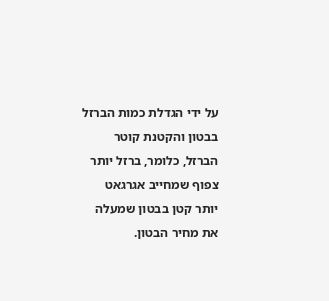על ידי הגדלת כמות הברזל בבטון והקטנת קוטר הברזל, כלומר, ברזל יותר צפוף שמחייב אגרגאט יותר קטן בבטון שמעלה את מחיר הבטון.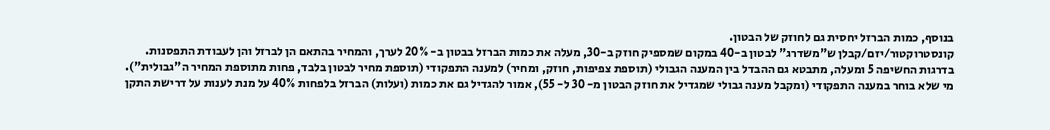בנוסף, כמות הברזל יחסית גם לחוזק של הבטון.
קונסטרוקטור/יזם/קבלן ש"משדרג" לבטון ב-40 במקום שמספיק חוזק ב-30, מעלה את כמות הברזל בבטון ב- 20% לערך, והמחיר בהתאם הן לברזל והן לעבודת התפסנות.
בדרגות החשיפה 5 ומעלה, מתבטא גם ההבדל בין המענה הגבולי (תוספת צפיפות, חוזק, ומחיר) למענה התפקודי (תוספת מחיר לבטון בלבד, פחות מתוספת המחיר ה"גבולית").
מי שלא בוחר במענה התפקודי (ומקבל מענה גבולי שמגדיל את חוזק הבטון מ- 30 ל- 55), אמור להגדיל גם את כמות (ועלות) הברזל בלפחות 40% על מנת לענות על דרישת התקן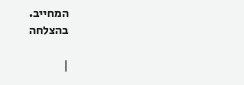המחייב.
בהצלחה

|